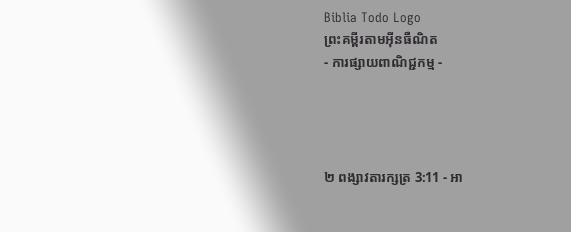Biblia Todo Logo
ព្រះគម្ពីរតាមអ៊ីនធឺណិត
- ការផ្សាយពាណិជ្ជកម្ម -




២ ពង្សាវ‌តារ‌ក្សត្រ 3:11 - អា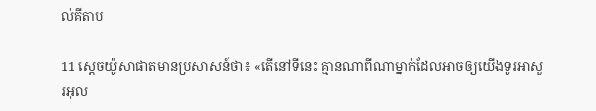ល់គីតាប

11 ស្តេចយ៉ូសា‌ផាតមានប្រសាសន៍ថា៖ «តើនៅទីនេះ គ្មានណាពីណាម្នាក់ដែលអាចឲ្យយើងទូរអាសួរអុល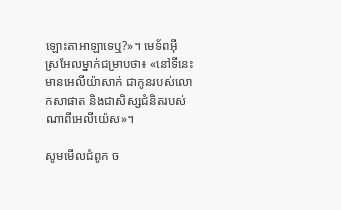ឡោះ‌តាអាឡាទេឬ?»។ មេ‌ទ័ពអ៊ីស្រ‌អែលម្នាក់ជម្រាបថា៖ «នៅទីនេះ មានអេលី‌យ៉ាសាក់ ជាកូនរបស់លោកសាផាត និងជាសិស្សជំនិតរបស់ណាពីអេលី‌យ៉េស»។

សូមមើលជំពូក ច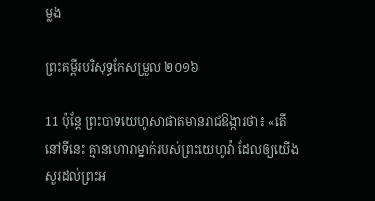ម្លង

ព្រះគម្ពីរបរិសុទ្ធកែសម្រួល ២០១៦

11 ប៉ុន្តែ ព្រះបាទយេ‌ហូសា‌ផាតមានរាជ‌ឱង្ការថា៖ «តើនៅទីនេះ គ្មានហោរាម្នាក់របស់ព្រះ‌យេហូវ៉ា ដែលឲ្យយើងសួរដល់ព្រះ‌អ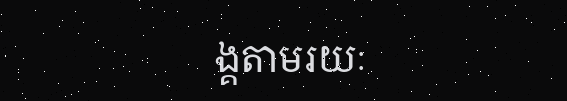ង្គតាមរយៈ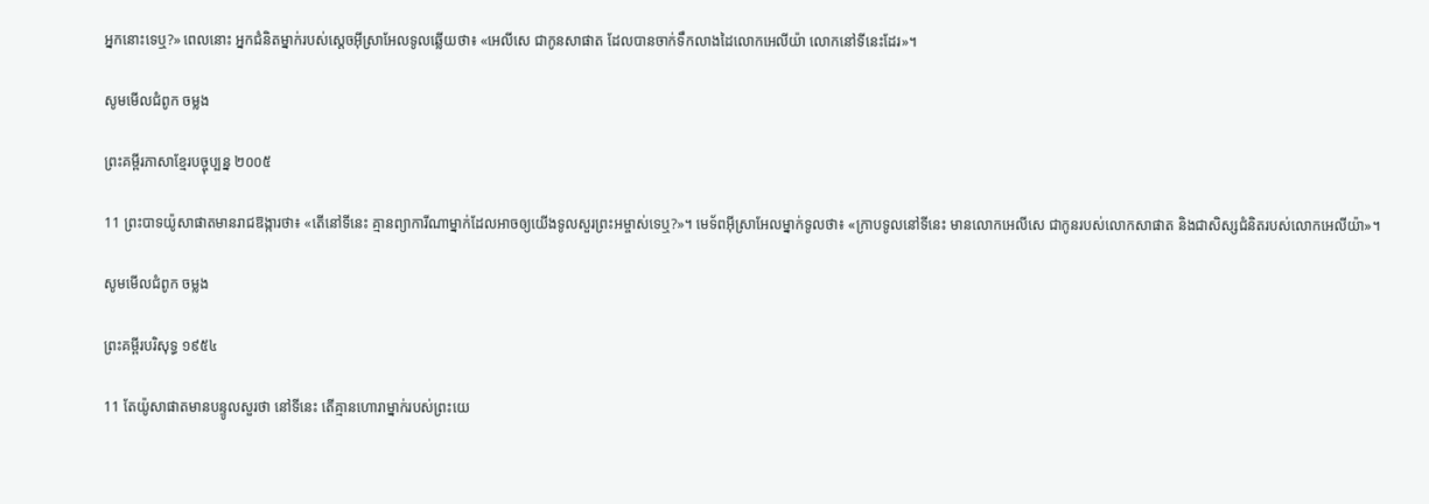អ្នកនោះទេឬ?» ពេលនោះ អ្នកជំនិតម្នាក់របស់ស្តេចអ៊ីស្រា‌អែលទូលឆ្លើយថា៖ «អេលី‌សេ ជាកូនសាផាត ដែលបានចាក់ទឹកលាងដៃលោកអេលីយ៉ា លោកនៅទីនេះដែរ»។

សូមមើលជំពូក ចម្លង

ព្រះគម្ពីរភាសាខ្មែរបច្ចុប្បន្ន ២០០៥

11 ព្រះ‌បាទយ៉ូសា‌ផាតមានរាជ‌ឱង្ការថា៖ «តើនៅទីនេះ គ្មានព្យាការីណាម្នាក់ដែលអាចឲ្យយើងទូលសួរព្រះ‌អម្ចាស់ទេឬ?»។ មេ‌ទ័ពអ៊ីស្រា‌អែលម្នាក់ទូលថា៖ «ក្រាបទូលនៅទីនេះ មានលោកអេលីសេ ជាកូនរបស់លោកសាផាត និងជាសិស្សជំនិតរបស់លោកអេលីយ៉ា»។

សូមមើលជំពូក ចម្លង

ព្រះគម្ពីរបរិសុទ្ធ ១៩៥៤

11 តែយ៉ូសា‌ផាតមានបន្ទូលសួរថា នៅទីនេះ តើគ្មានហោរាម្នាក់របស់ព្រះ‌យេ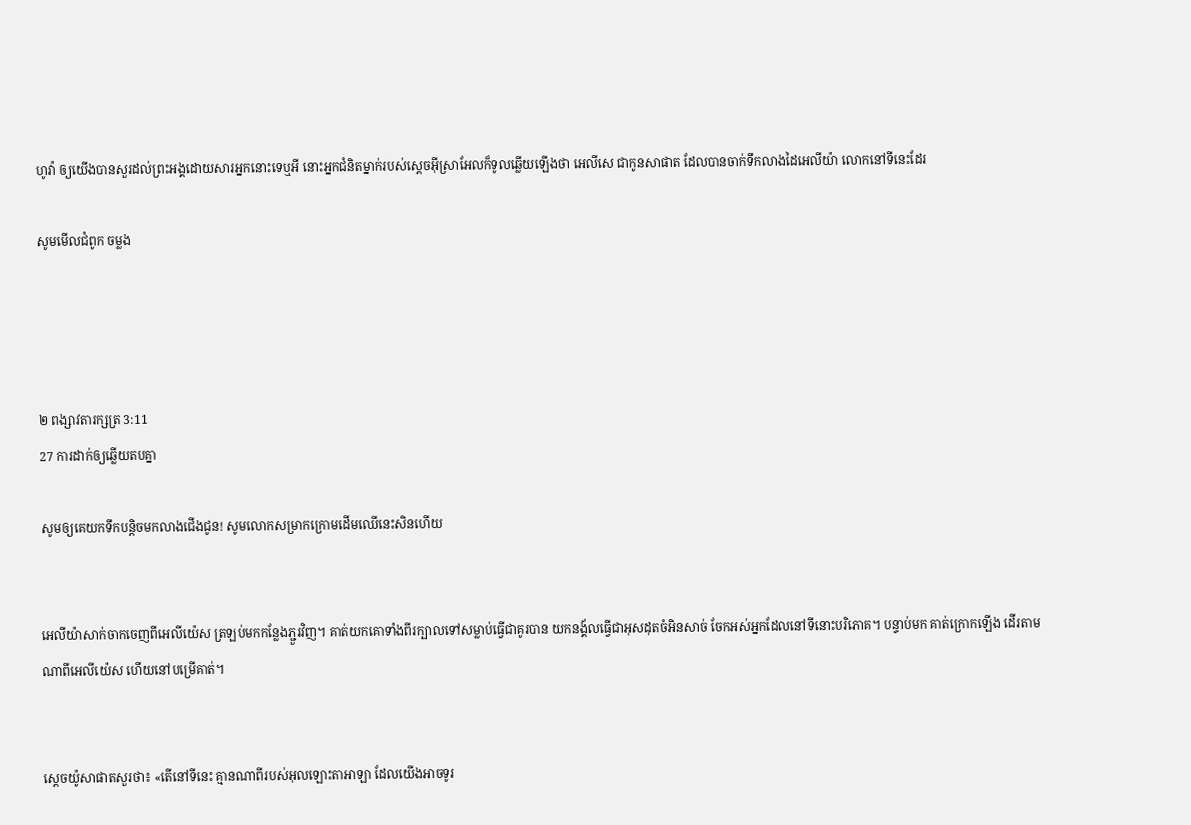ហូវ៉ា ឲ្យយើងបានសួរដល់ព្រះ‌អង្គដោយ‌សារអ្នកនោះទេឬអី នោះអ្នកជំនិតម្នាក់របស់ស្តេចអ៊ីស្រាអែលក៏ទូលឆ្លើយឡើងថា អេលី‌សេ ជាកូនសាផាត ដែលបានចាក់ទឹកលាងដៃអេលីយ៉ា លោកនៅទីនេះដែរ

សូមមើលជំពូក ចម្លង




២ ពង្សាវ‌តារ‌ក្សត្រ 3:11
27 ការដាក់ឲ្យឆ្លើយតបគ្នា

សូមឲ្យគេយកទឹកបន្តិចមកលាងជើងជូន! សូមលោកសម្រាកក្រោមដើមឈើនេះសិនហើយ


អេលី‌យ៉ាសាក់ចាកចេញពីអេលី‌យ៉េស ត្រឡប់មកកន្លែងភ្ជួរវិញ។ គាត់យកគោទាំងពីរក្បាលទៅសម្លាប់ធ្វើជាគូរបាន យកនង្គ័លធ្វើជាអុសដុតចំអិនសាច់ ចែកអស់អ្នកដែលនៅទីនោះបរិភោគ។ បន្ទាប់មក គាត់ក្រោកឡើង ដើរតាមណាពីអេលី‌យ៉េស ហើយនៅបម្រើគាត់។


ស្តេចយ៉ូសា‌ផាតសួរថា៖ «តើនៅទីនេះ គ្មានណាពីរបស់អុលឡោះ‌តាអាឡា ដែលយើងអាចទូរ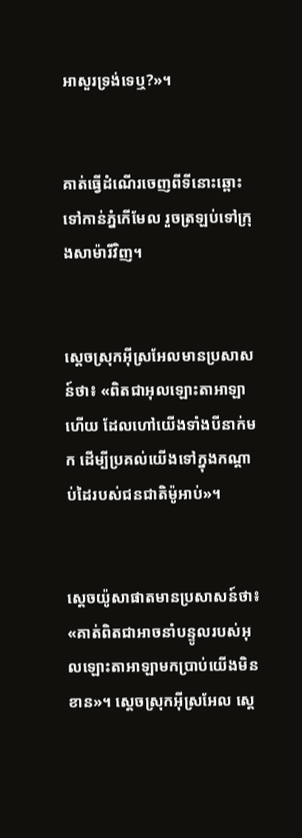អាសួរទ្រង់ទេឬ?»។


គាត់ធ្វើដំណើរចេញពីទីនោះឆ្ពោះទៅកាន់ភ្នំកើមែល រួចត្រឡប់ទៅក្រុងសាម៉ារីវិញ។


ស្តេចស្រុកអ៊ីស្រ‌អែលមានប្រសាសន៍ថា៖ «ពិតជាអុលឡោះ‌តាអាឡាហើយ ដែលហៅយើងទាំងបីនាក់មក ដើម្បីប្រគល់យើងទៅក្នុងកណ្តាប់ដៃរបស់ជន‌ជាតិម៉ូអាប់»។


ស្តេចយ៉ូសា‌ផាតមានប្រសាសន៍ថា៖ «គាត់ពិតជាអាចនាំបន្ទូលរបស់អុលឡោះ‌តាអាឡាមកប្រាប់យើងមិនខាន»។ ស្តេចស្រុកអ៊ីស្រ‌អែល ស្តេ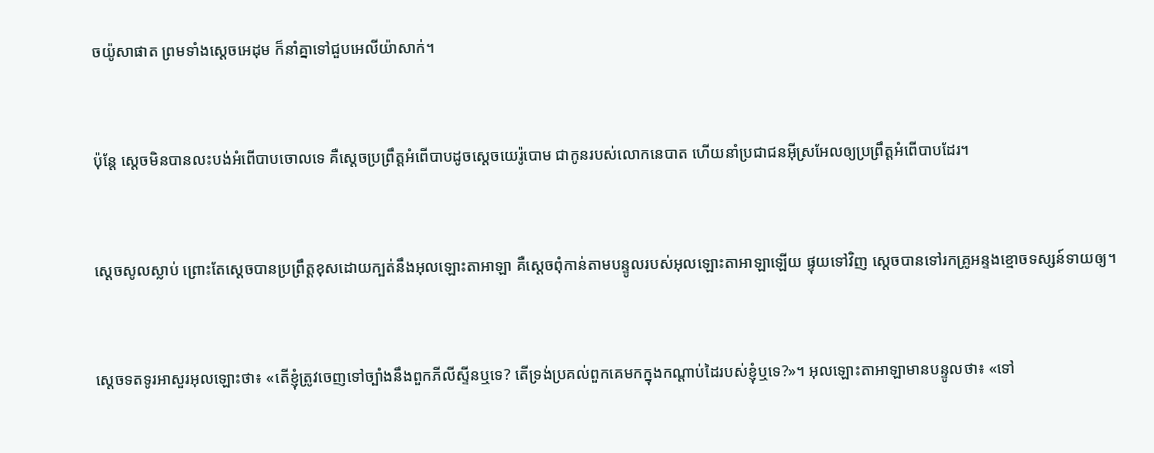ចយ៉ូសា‌ផាត ព្រមទាំងស្តេចអេដុម ក៏នាំគ្នាទៅជួបអេលី‌យ៉ាសាក់។


ប៉ុន្តែ ស្តេចមិនបានលះ‌បង់អំពើបាបចោលទេ គឺស្តេចប្រព្រឹត្តអំពើបាបដូចស្តេចយេរ៉ូ‌បោម ជាកូនរបស់លោកនេបាត ហើយនាំប្រជា‌ជនអ៊ីស្រ‌អែលឲ្យប្រព្រឹត្តអំពើបាបដែរ។


ស្តេចសូលស្លាប់ ព្រោះតែស្តេចបានប្រព្រឹត្តខុសដោយក្បត់នឹងអុលឡោះ‌តាអាឡា គឺស្តេចពុំកាន់តាមបន្ទូលរបស់អុលឡោះ‌តាអាឡាឡើយ ផ្ទុយទៅវិញ ស្តេចបានទៅរកគ្រូអន្ទងខ្មោចទស្សន៍ទាយឲ្យ។


ស្តេចទតទូរអា‌សួរអុលឡោះថា៖ «តើខ្ញុំត្រូវចេញទៅច្បាំងនឹងពួកភីលី‌ស្ទីនឬទេ? តើទ្រង់ប្រគល់ពួកគេមកក្នុងកណ្តាប់ដៃរបស់ខ្ញុំឬទេ?»។ អុលឡោះ‌តាអាឡាមានបន្ទូលថា៖ «ទៅ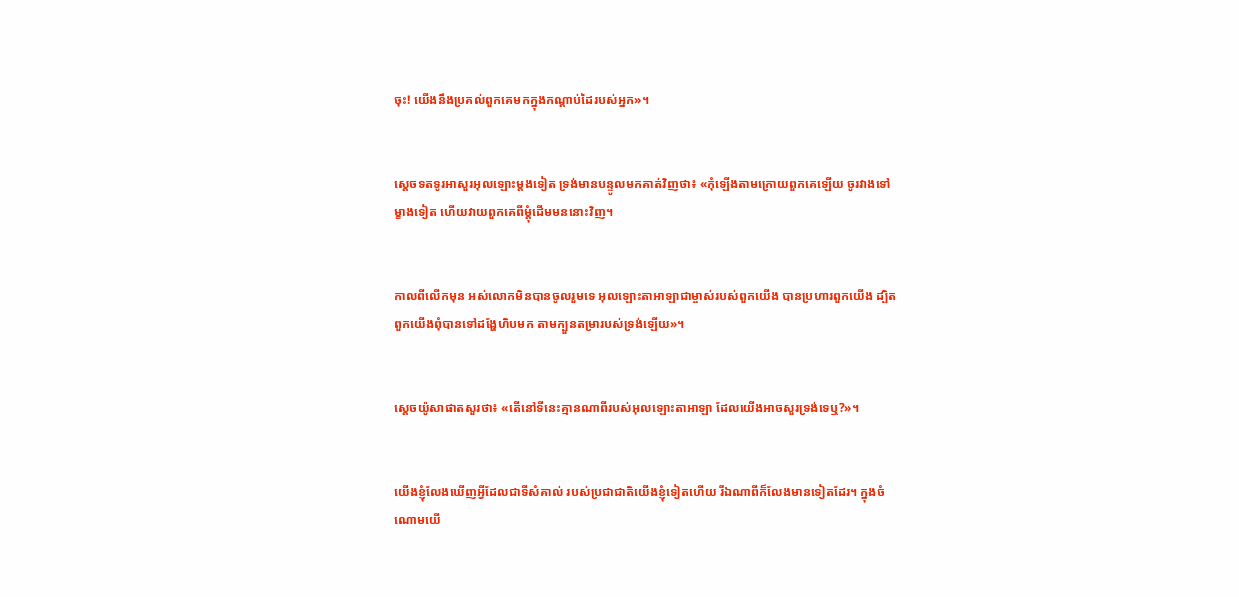ចុះ! យើងនឹងប្រគល់ពួកគេមកក្នុងកណ្តាប់ដៃរបស់អ្នក»។


ស្តេចទតទូរអាសួរអុលឡោះម្តងទៀត ទ្រង់មានបន្ទូលមកគាត់វិញថា៖ «កុំឡើងតាមក្រោយពួកគេឡើយ ចូរវាងទៅម្ខាងទៀត ហើយវាយពួកគេពីម្តុំដើមមននោះវិញ។


កាលពីលើកមុន អស់លោកមិនបានចូលរួមទេ អុលឡោះ‌តាអាឡាជាម្ចាស់របស់ពួកយើង បានប្រហារពួកយើង ដ្បិតពួកយើងពុំបានទៅដង្ហែហិបមក តាមក្បួនតម្រារបស់ទ្រង់ឡើយ»។


ស្តេចយ៉ូសា‌ផាតសួរថា៖ «តើនៅទីនេះគ្មានណាពីរបស់អុលឡោះ‌តាអាឡា ដែលយើងអាចសួរទ្រង់ទេឬ?»។


យើងខ្ញុំលែងឃើញអ្វីដែលជាទីសំគាល់ របស់ប្រជា‌ជាតិយើងខ្ញុំទៀតហើយ រីឯណាពីក៏លែងមានទៀតដែរ។ ក្នុងចំណោមយើ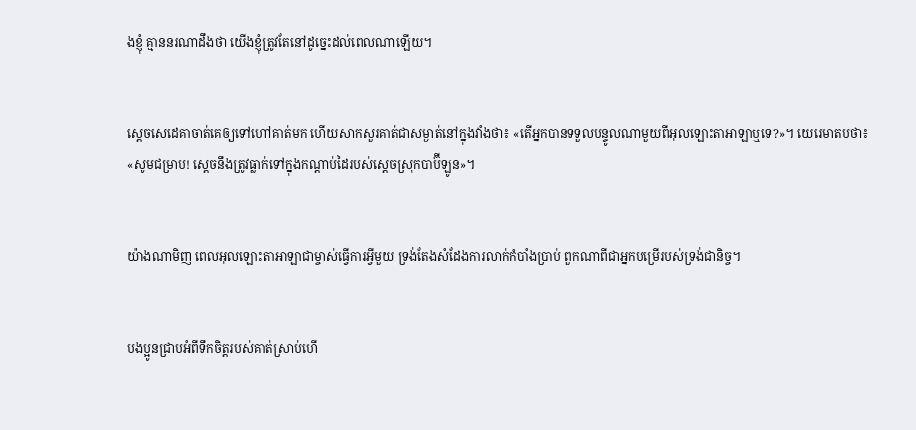ងខ្ញុំ គ្មាននរណាដឹងថា យើងខ្ញុំត្រូវតែនៅដូច្នេះដល់ពេលណាឡើយ។


ស្តេចសេដេ‌គាចាត់គេឲ្យទៅហៅគាត់មក ហើយសាកសួរគាត់ជាសម្ងាត់នៅក្នុងវាំងថា៖ «តើអ្នកបានទទួលបន្ទូលណាមួយពីអុលឡោះ‌តាអាឡាឬទេ?»។ យេរេមាតបថា៖ «សូមជម្រាប! ស្តេចនឹងត្រូវធ្លាក់ទៅក្នុងកណ្ដាប់ដៃរបស់ស្ដេចស្រុកបាប៊ី‌ឡូន»។


យ៉ាងណា‌មិញ ពេលអុលឡោះ‌តាអាឡាជាម្ចាស់ធ្វើការអ្វីមួយ ទ្រង់តែងសំដែងការលាក់កំបាំងប្រាប់ ពួកណាពីជាអ្នកបម្រើរបស់ទ្រង់ជា‌និច្ច។


បងប្អូនជ្រាបអំពីទឹកចិត្ដរបស់គាត់ស្រាប់ហើ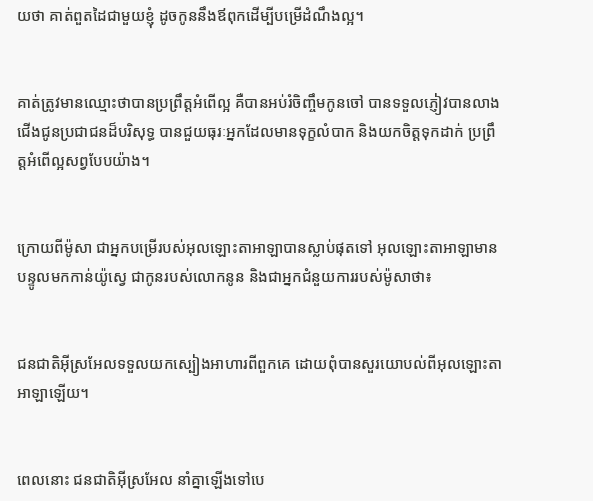យថា គាត់ពួតដៃជាមួយខ្ញុំ ដូចកូននឹងឪពុកដើម្បីបម្រើដំណឹង‌ល្អ។


គាត់ត្រូវមានឈ្មោះថាបានប្រព្រឹត្ដអំពើល្អ គឺបានអប់រំចិញ្ចឹមកូនចៅ បានទទួលភ្ញៀវបានលាងជើងជូនប្រជា‌ជនដ៏‌បរិសុទ្ធ បានជួយធុរៈអ្នកដែលមានទុក្ខលំបាក និងយកចិត្ដទុកដាក់ ប្រព្រឹត្ដអំពើល្អសព្វបែបយ៉ាង។


ក្រោយពីម៉ូសា ជាអ្នកបម្រើរបស់អុលឡោះ‌តាអាឡាបានស្លាប់ផុតទៅ អុលឡោះ‌តាអាឡាមានបន្ទូលមកកាន់យ៉ូស្វេ ជាកូនរបស់លោកនូន និងជាអ្នកជំនួយការរបស់ម៉ូសាថា៖


ជន‌ជាតិអ៊ីស្រ‌អែលទទួលយកស្បៀងអាហារពីពួកគេ ដោយពុំបានសួរយោបល់ពីអុលឡោះ‌តាអាឡាឡើយ។


ពេលនោះ ជន‌ជាតិអ៊ីស្រ‌អែល នាំគ្នាឡើងទៅបេ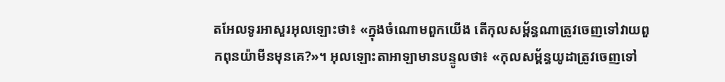ត‌អែលទូរអាសួរអុលឡោះថា៖ «ក្នុងចំណោមពួកយើង តើកុល‌សម្ព័ន្ធណាត្រូវចេញទៅវាយពួកពុន‌យ៉ាមីនមុនគេ?»។ អុលឡោះ‌តាអាឡាមានបន្ទូលថា៖ «កុល‌សម្ព័ន្ធយូដាត្រូវចេញទៅ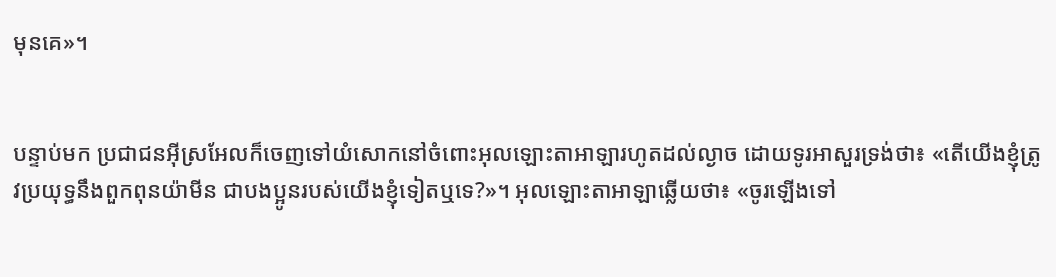មុនគេ»។


បន្ទាប់មក ប្រជា‌ជនអ៊ីស្រ‌អែលក៏ចេញទៅយំសោកនៅចំពោះអុលឡោះ‌តាអាឡារហូតដល់ល្ងាច ដោយទូរអាសួរទ្រង់ថា៖ «តើយើងខ្ញុំត្រូវប្រយុទ្ធនឹងពួកពុន‌យ៉ាមីន ជាបង‌ប្អូនរបស់យើងខ្ញុំទៀតឬទេ?»។ អុលឡោះ‌តាអាឡាឆ្លើយថា៖ «ចូរឡើងទៅ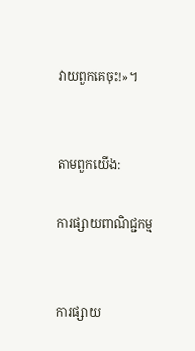វាយពួកគេចុះ!»។


តាមពួកយើង:

ការផ្សាយពាណិជ្ជកម្ម


ការផ្សាយ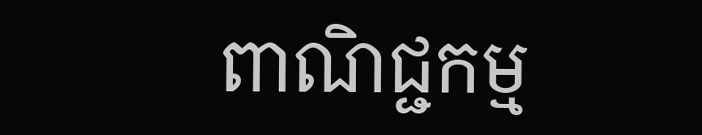ពាណិជ្ជកម្ម